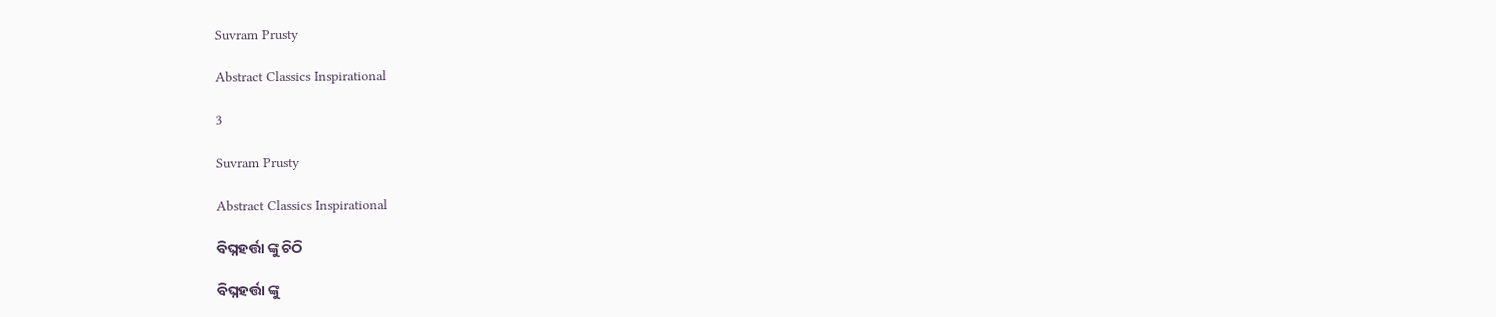Suvram Prusty

Abstract Classics Inspirational

3

Suvram Prusty

Abstract Classics Inspirational

ବିଘ୍ନହର୍ତ୍ତା ଙ୍କୁ ଚିଠି

ବିଘ୍ନହର୍ତ୍ତା ଙ୍କୁ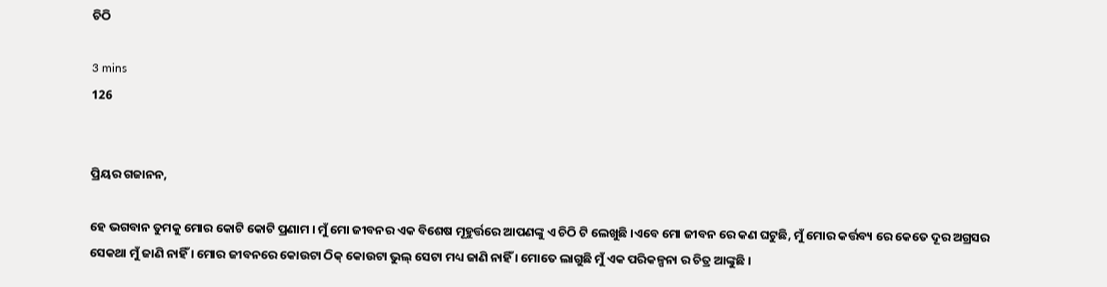ଚିଠି

3 mins
126


ପ୍ରିୟର ଗଜାନନ,

ହେ ଭଗବାନ ତୁମକୁ ମୋର କୋଟି କୋଟି ପ୍ରଣାମ । ମୁଁ ମୋ ଜୀବନର ଏକ ବିଶେଷ ମୂହୁର୍ତ୍ତରେ ଆପଣଙ୍କୁ ଏ ଚିଠି ଟି ଲେଖୁଛି ।ଏବେ ମୋ ଜୀବନ ରେ କଣ ଘଟୁଛି, ମୁଁ ମୋର କର୍ତ୍ତବ୍ୟ ରେ କେତେ ଦୂର ଅଗ୍ରସର ସେକଥା ମୁଁ ଜାଣି ନାହିଁ । ମୋର ଜୀବନରେ କୋଉଟା ଠିକ୍ କୋଉଟା ଭୁଲ୍‌ ସେଟା ମଧ୍ୟ ଜାଣି ନାହିଁ । ମୋତେ ଲାଗୁଛି ମୁଁ ଏକ ପରିକଳ୍ପନା ର ଚିତ୍ର ଆଙ୍କୁଛି ।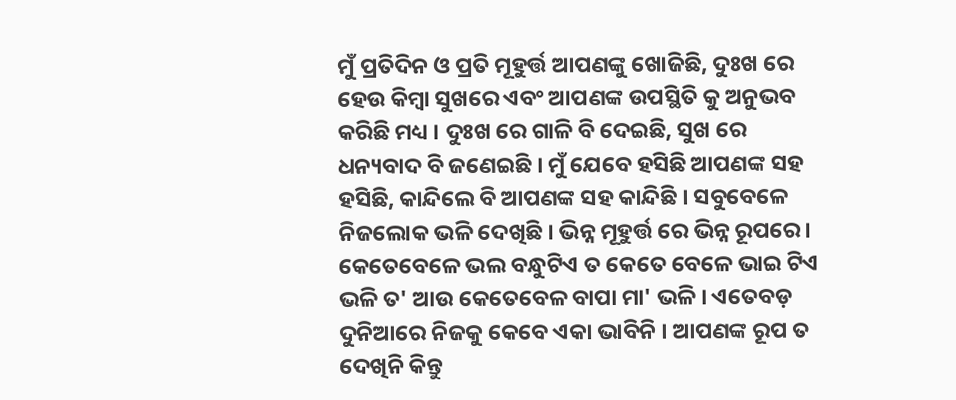ମୁଁ ପ୍ରତିଦିନ ଓ ପ୍ରତି ମୂହୁର୍ତ୍ତ ଆପଣଙ୍କୁ ଖୋଜିଛି, ଦୁଃଖ ରେ ହେଉ କିମ୍ବା ସୁଖରେ ଏବଂ ଆପଣଙ୍କ ଉପସ୍ଥିତି କୁ ଅନୁଭବ କରିଛି ମଧ୍ୟ । ଦୁଃଖ ରେ ଗାଳି ବି ଦେଇଛି, ସୁଖ ରେ ଧନ୍ୟବାଦ ବି ଜଣେଇଛି । ମୁଁ ଯେବେ ହସିଛି ଆପଣଙ୍କ ସହ ହସିଛି, କାନ୍ଦିଲେ ବି ଆପଣଙ୍କ ସହ କାନ୍ଦିଛି । ସବୁବେଳେ ନିଜଲୋକ ଭଳି ଦେଖିଛି । ଭିନ୍ନ ମୂହୁର୍ତ୍ତ ରେ ଭିନ୍ନ ରୂପରେ । କେତେବେଳେ ଭଲ ବନ୍ଧୁଟିଏ ତ କେତେ ବେଳେ ଭାଇ ଟିଏ ଭଳି ତ' ଆଉ କେତେବେଳ ବାପା ମା' ଭଳି । ଏତେବଡ଼ ଦୁନିଆରେ ନିଜକୁ କେବେ ଏକା ଭାବିନି । ଆପଣଙ୍କ ରୂପ ତ ଦେଖିନି କିନ୍ତୁ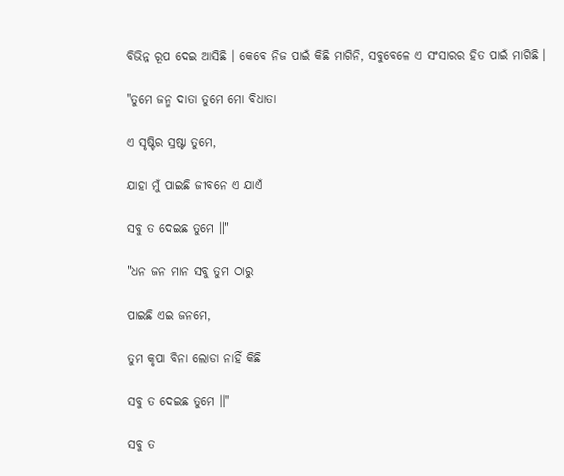ବିଭିନ୍ନ ରୂପ ଦେଇ ଆସିଛି । କେବେ ନିଜ ପାଇଁ କିଛି ମାଗିନି, ସବୁବେଳେ ଏ ସଂସାରର ହିତ ପାଇଁ ମାଗିଛି ।

"ତୁମେ ଜନ୍ମ ଦାତା ତୁମେ ମୋ ବିଧାତା

ଏ ସୃଷ୍ଟିର ସ୍ରଷ୍ଟା ତୁମେ,

ଯାହା ମୁଁ ପାଇଛି ଜୀବନେ ଏ ଯାଏଁ

ସବୁ ତ ଦେଇଛ ତୁମେ ॥"

"ଧନ ଜନ ମାନ ସବୁ ତୁମ ଠାରୁ

ପାଇଛି ଏଇ ଜନମେ,

ତୁମ କୃପା ବିନା ଲୋଡା ନାହିଁ କିଛି

ସବୁ ତ ଦେଇଛ ତୁମେ ॥"

ସବୁ ତ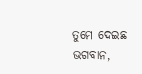ତୁମେ ଦେଇଛ ଭଗବାନ,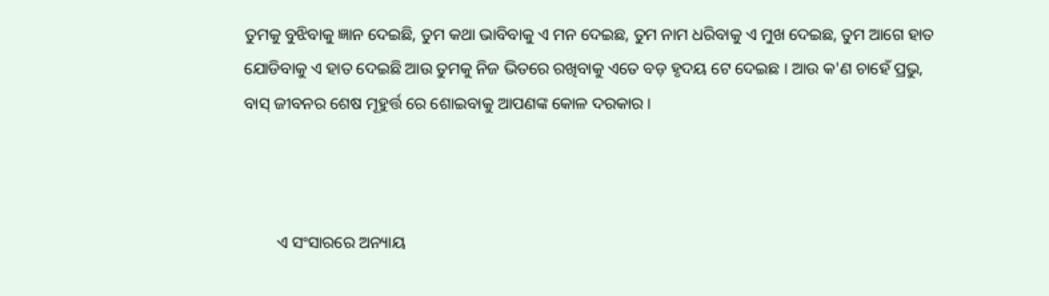ତୁମକୁ ବୁଝିବାକୁ ଜ୍ଞାନ ଦେଇଛି, ତୁମ କଥା ଭାବିବାକୁ ଏ ମନ ଦେଇଛ, ତୁମ ନାମ ଧରିବାକୁ ଏ ମୁଖ ଦେଇଛ, ତୁମ ଆଗେ ହାତ ଯୋଡିବାକୁ ଏ ହାତ ଦେଇଛି ଆଉ ତୁମକୁ ନିଜ ଭିତରେ ରଖିବାକୁ ଏତେ ବଡ଼ ହୃଦୟ ଟେ ଦେଇଛ । ଆଉ କ'ଣ ଚାହେଁ ପ୍ରଭୁ, ବାସ୍‌ ଜୀବନର ଶେଷ ମୂହୁର୍ତ୍ତ ରେ ଶୋଇବାକୁ ଆପଣଙ୍କ କୋଳ ଦରକାର ।



        ଏ ସଂସାରରେ ଅନ୍ୟାୟ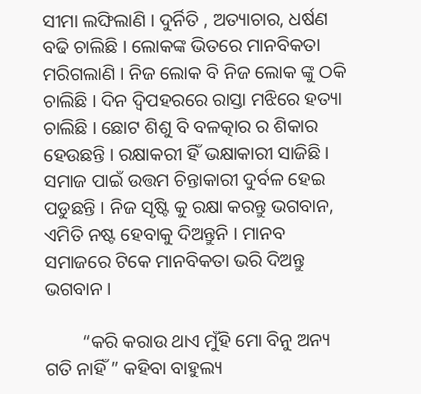ସୀମା ଲଙ୍ଘିଲାଣି । ଦୁର୍ନିତି , ଅତ୍ୟାଚାର, ଧର୍ଷଣ ବଢି ଚାଲିଛି । ଲୋକଙ୍କ ଭିତରେ ମାନବିକତା ମରିଗଲାଣି । ନିଜ ଲୋକ ବି ନିଜ ଲୋକ ଙ୍କୁ ଠକି ଚାଲିଛି । ଦିନ ଦ୍ଵିପହରରେ ରାସ୍ତା ମଝିରେ ହତ୍ୟା ଚାଲିଛି । ଛୋଟ ଶିଶୁ ବି ବଳତ୍କାର ର ଶିକାର ହେଉଛନ୍ତି । ରକ୍ଷାକରୀ ହିଁ ଭକ୍ଷାକାରୀ ସାଜିଛି । ସମାଜ ପାଇଁ ଉତ୍ତମ ଚିନ୍ତାକାରୀ ଦୁର୍ବଳ ହେଇ ପଡୁଛନ୍ତି । ନିଜ ସୃଷ୍ଟି କୁ ରକ୍ଷା କରନ୍ତୁ ଭଗବାନ, ଏମିତି ନଷ୍ଟ ହେବାକୁ ଦିଅନ୍ତୁନି । ମାନବ ସମାଜରେ ଟିକେ ମାନବିକତା ଭରି ଦିଅନ୍ତୁ ଭଗବାନ ।

        “କରି କରାଉ ଥାଏ ମୁଁହି ମୋ ବିନୁ ଅନ୍ୟ ଗତି ନାହିଁ ” କହିବା ବାହୁଲ୍ୟ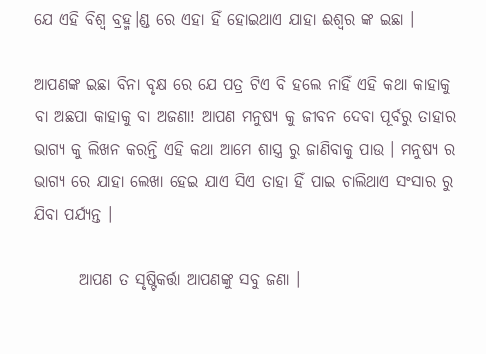ଯେ ଏହି ବିଶ୍ୱ ବ୍ରହ୍ମ।ଣ୍ଡ ରେ ଏହା ହିଁ ହୋଇଥାଏ ଯାହା ଈଶ୍ୱର ଙ୍କ ଇଛା ।

ଆପଣଙ୍କ ଇଛା ବିନା ବୃକ୍ଷ ରେ ଯେ ପତ୍ର ଟିଏ ବି ହଲେ ନାହିଁ ଏହି କଥା କାହାକୁ ବା ଅଛପା କାହାକୁ ବା ଅଜଣା! ଆପଣ ମନୁଷ୍ୟ କୁ ଜୀବନ ଦେବା ପୂର୍ବରୁ ତାହାର ଭାଗ୍ୟ କୁ ଲିଖନ କରନ୍ତି ଏହି କଥା ଆମେ ଶାସ୍ତ୍ର ରୁ ଜାଣିବାକୁ ପାଉ । ମନୁଷ୍ୟ ର ଭାଗ୍ୟ ରେ ଯାହା ଲେଖା ହେଇ ଯାଏ ସିଏ ତାହା ହିଁ ପାଇ ଚାଲିଥାଏ ସଂସାର ରୁ ଯିବା ପର୍ଯ୍ୟନ୍ତ ।

       ଆପଣ ତ ସୃଷ୍ଟିକର୍ତ୍ତା ଆପଣଙ୍କୁ ସବୁ ଜଣା ।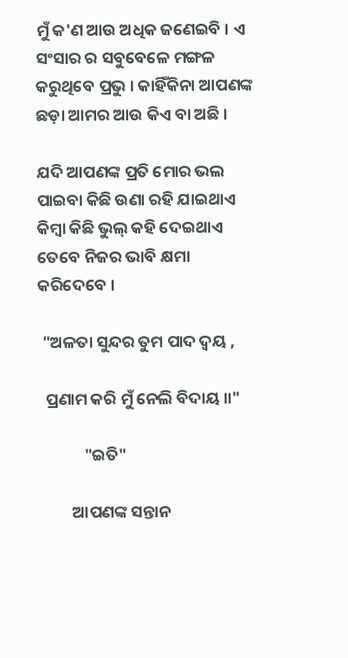ମୁଁ କ'ଣ ଆଉ ଅଧିକ ଜଣେଇବି । ଏ ସଂସାର ର ସବୁବେଳେ ମଙ୍ଗଳ କରୁଥିବେ ପ୍ରଭୁ । କାହିଁକିନା ଆପଣଙ୍କ ଛଡ଼ା ଆମର ଆଉ କିଏ ବା ଅଛି ।

ଯଦି ଆପଣଙ୍କ ପ୍ରତି ମୋର ଭଲ ପାଇବା କିଛି ଉଣା ରହି ଯାଇଥାଏ କିମ୍ବା କିଛି ଭୁଲ୍‌ କହି ଦେଇଥାଏ ତେବେ ନିଜର ଭାବି କ୍ଷମା କରିଦେବେ ।

 "ଅଳତା ସୁନ୍ଦର ତୁମ ପାଦ ଦ୍ଵୟ ,

  ପ୍ରଣାମ କରି ମୁଁ ନେଲି ବିଦାୟ ॥"

            "ଇତି"

         ଆପଣଙ୍କ ସନ୍ତାନ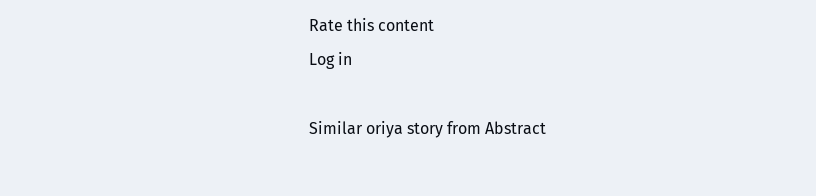Rate this content
Log in

Similar oriya story from Abstract